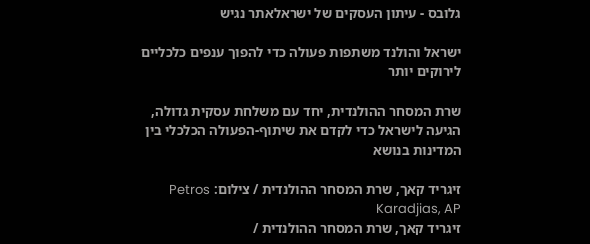גלובס - עיתון העסקים של ישראלאתר נגיש

ישראל והולנד משתפות פעולה כדי להפוך ענפים כלכליים לירוקים יותר

שרת המסחר ההולנדית, יחד עם משלחת עסקית גדולה, הגיעה לישראל כדי לקדם את שיתוף-הפעולה הכלכלי בין המדינות בנושא

זיגריד קאך, שרת המסחר ההולנדית / צילום: Petros Karadjias, AP
זיגריד קאך, שרת המסחר ההולנדית /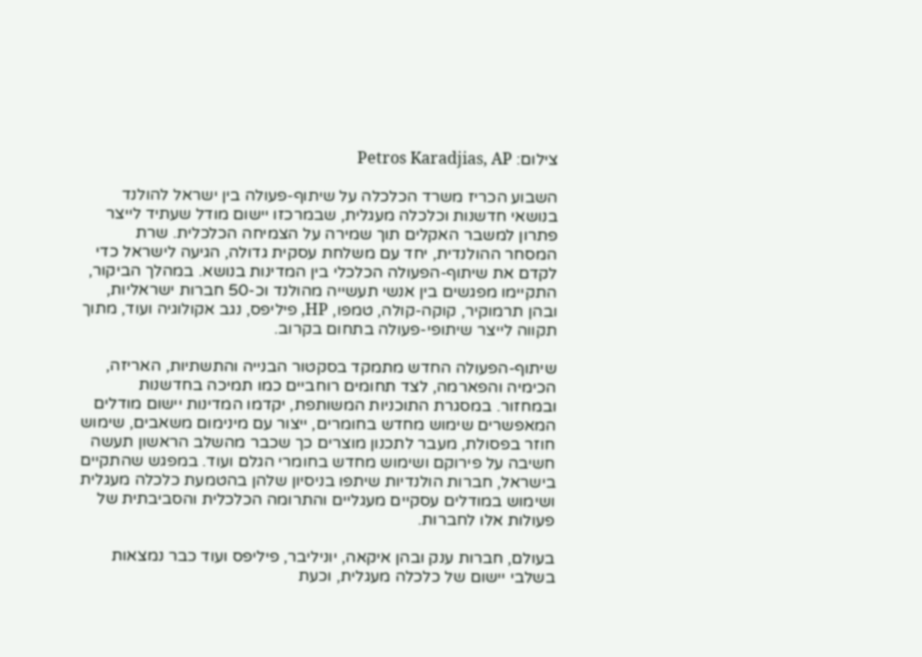צילום: Petros Karadjias, AP

השבוע הכריז משרד הכלכלה על שיתוף-פעולה בין ישראל להולנד בנושאי חדשנות וכלכלה מעגלית, שבמרכזו יישום מודל שעתיד לייצר פתרון למשבר האקלים תוך שמירה על הצמיחה הכלכלית. שרת המסחר ההולנדית, יחד עם משלחת עסקית גדולה, הגיעה לישראל כדי לקדם את שיתוף-הפעולה הכלכלי בין המדינות בנושא. במהלך הביקור, התקיימו מפגשים בין אנשי תעשייה מהולנד וכ-50 חברות ישראליות, ובהן תרמוקיר, קוקה-קולה, טמפו, HP, פיליפס, נגב אקולוגיה ועוד, מתוך תקווה לייצר שיתופי-פעולה בתחום בקרוב.

שיתוף-הפעולה החדש מתמקד בסקטור הבנייה והתשתיות, האריזה, הכימיה והפארמה, לצד תחומים רוחביים כמו תמיכה בחדשנות ובמחזור. במסגרת התוכניות המשותפת, יקדמו המדינות יישום מודלים המאפשרים שימוש מחדש בחומרים, ייצור עם מינימום משאבים, שימוש חוזר בפסולת, מעבר לתכנון מוצרים כך שכבר מהשלב הראשון תעשה חשיבה על פירוקם ושימוש מחדש בחומרי הגלם ועוד. במפגש שהתקיים בישראל, חברות הולנדיות שיתפו בניסיון שלהן בהטמעת כלכלה מעגלית ושימוש במודלים עסקיים מעגליים והתרומה הכלכלית והסביבתית של פעולות אלו לחברות.

בעולם, חברות ענק ובהן איקאה, יוניליבר, פיליפס ועוד כבר נמצאות בשלבי יישום של כלכלה מעגלית, וכעת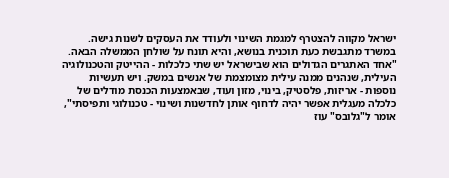ישראל מקווה להצטרף למגמת השינוי ולעודד את העסקים לשנות גישה. במשרד מתגבשת כעת תוכנית בנושא, והיא תונח על שולחן הממשלה הבאה. "אחד האתגרים הגדולים הוא שבישראל יש שתי כלכלות - ההייטק והטכנולוגיה העילית, שנהנים ממנה עילית מצומצמת של אנשים במשק. ויש תעשיות נוספות - אריזות, פלסטיק, בינוי, מזון ועוד, שבאמצעות הכנסת מודלים של כלכלה מעגלית אפשר יהיה לדחוף אותן לחדשנות ושינוי - טכנולוגי ותפיסתי", אומר ל"גלובס" עוז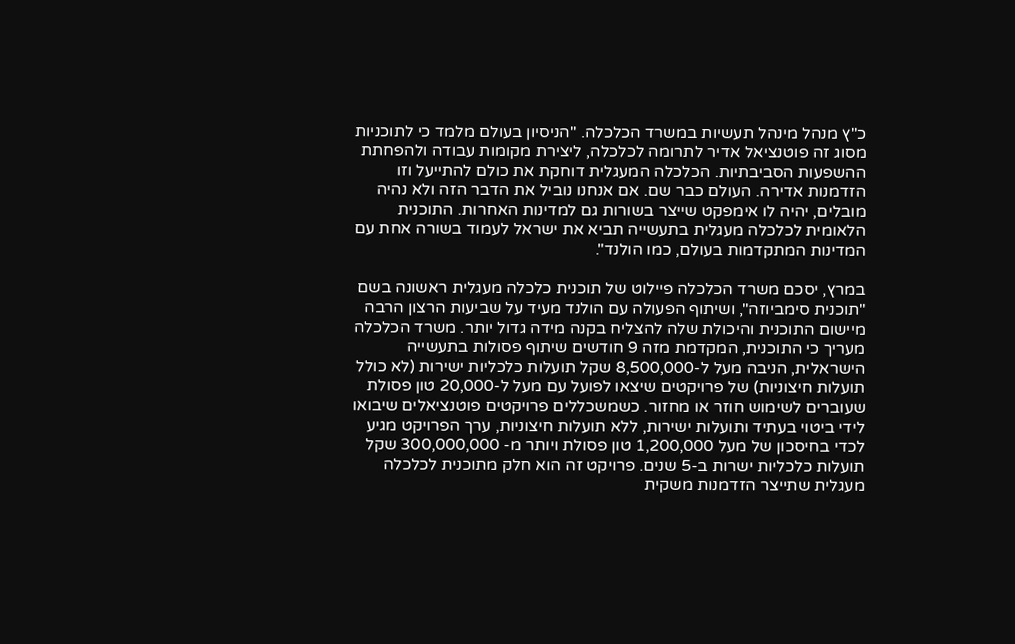כ"ץ מנהל מינהל תעשיות במשרד הכלכלה. "הניסיון בעולם מלמד כי לתוכניות מסוג זה פוטנציאל אדיר לתרומה לכלכלה, ליצירת מקומות עבודה ולהפחתת ההשפעות הסביבתיות. הכלכלה המעגלית דוחקת את כולם להתייעל וזו הזדמנות אדירה. העולם כבר שם. אם אנחנו נוביל את הדבר הזה ולא נהיה מובלים, יהיה לו אימפקט שייצר בשורות גם למדינות האחרות. התוכנית הלאומית לכלכלה מעגלית בתעשייה תביא את ישראל לעמוד בשורה אחת עם המדינות המתקדמות בעולם, כמו הולנד".

במרץ, יסכם משרד הכלכלה פיילוט של תוכנית כלכלה מעגלית ראשונה בשם "תוכנית סימביוזה", ושיתוף הפעולה עם הולנד מעיד על שביעות הרצון הרבה מיישום התוכנית והיכולת שלה להצליח בקנה מידה גדול יותר. משרד הכלכלה מעריך כי התוכנית, המקדמת מזה 9 חודשים שיתוף פסולות בתעשייה הישראלית, הניבה מעל ל-8,500,000 שקל תועלות כלכליות ישירות (לא כולל תועלות חיצוניות) של פרויקטים שיצאו לפועל עם מעל ל-20,000 טון פסולת שעוברים לשימוש חוזר או מחזור. כשמשכללים פרויקטים פוטנציאלים שיבואו לידי ביטוי בעתיד ותועלות ישירות, ללא תועלות חיצוניות, ערך הפרויקט מגיע לכדי בחיסכון של מעל 1,200,000 טון פסולת ויותר מ- 300,000,000 שקל תועלות כלכליות ישרות ב-5 שנים. פרויקט זה הוא חלק מתוכנית לכלכלה מעגלית שתייצר הזדמנות משקית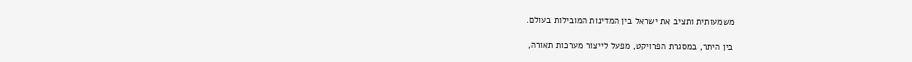משמעותית ותציב את ישראל בין המדינות המובילות בעולם.

בין היתר, במסגרת הפרויקט, מפעל לייצור מערכות תאורה,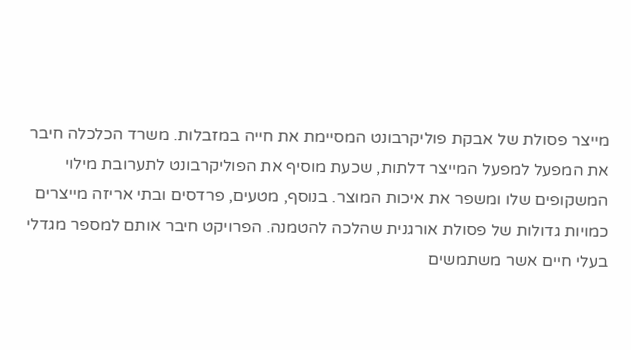מייצר פסולת של אבקת פוליקרבונט המסיימת את חייה במזבלות. משרד הכלכלה חיבר את המפעל למפעל המייצר דלתות, שכעת מוסיף את הפוליקרבונט לתערובת מילוי המשקופים שלו ומשפר את איכות המוצר. בנוסף, מטעים, פרדסים ובתי אריזה מייצרים כמויות גדולות של פסולת אורגנית שהלכה להטמנה. הפרויקט חיבר אותם למספר מגדלי בעלי חיים אשר משתמשים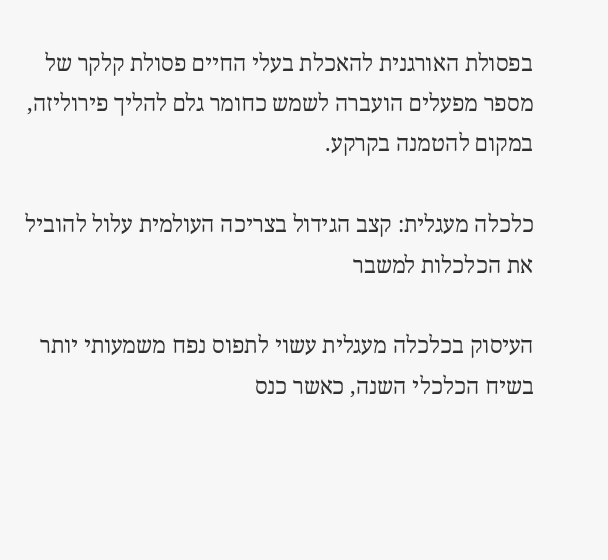בפסולת האורגנית להאכלת בעלי החיים פסולת קלקר של מספר מפעלים הועברה לשמש כחומר גלם להליך פירוליזה, במקום להטמנה בקרקע.

כלכלה מעגלית: קצב הגידול בצריכה העולמית עלול להוביל את הכלכלות למשבר

העיסוק בכלכלה מעגלית עשוי לתפוס נפח משמעותי יותר בשיח הכלכלי השנה, כאשר כנס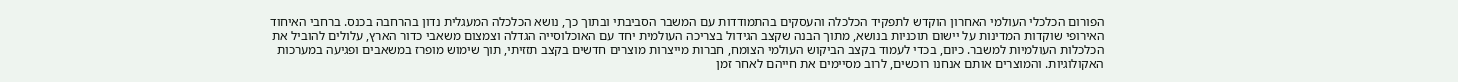הפורום הכלכלי העולמי האחרון הוקדש לתפקיד הכלכלה והעסקים בהתמודדות עם המשבר הסביבתי ובתוך כך, נושא הכלכלה המעגלית נדון בהרחבה בכנס. ברחבי האיחוד האירופי שוקדות המדינות על יישום תוכניות בנושא, מתוך הבנה שקצב הגידול בצריכה העולמית יחד עם האוכלוסייה הגדלה וצמצום משאבי כדור הארץ, עלולים להוביל את הכלכלות העולמיות למשבר. כיום, בכדי לעמוד בקצב הביקוש העולמי הצומח, חברות מייצרות מוצרים חדשים בקצב תזזיתי, תוך שימוש מופרז במשאבים ופגיעה במערכות האקולוגיות. והמוצרים אותם אנחנו רוכשים, לרוב מסיימים את חייהם לאחר זמן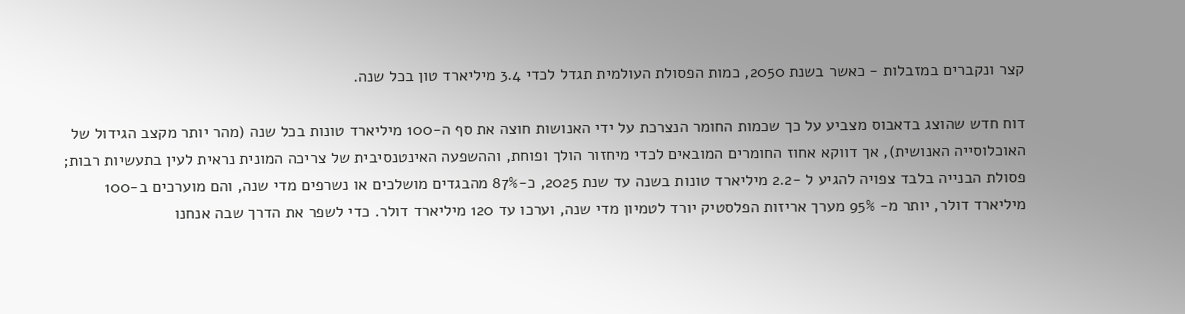קצר ונקברים במזבלות - כאשר בשנת 2050, כמות הפסולת העולמית תגדל לכדי 3.4 מיליארד טון בכל שנה.

דוח חדש שהוצג בדאבוס מצביע על כך שכמות החומר הנצרכת על ידי האנושות חוצה את סף ה-100 מיליארד טונות בכל שנה (מהר יותר מקצב הגידול של האוכלוסייה האנושית), אך דווקא אחוז החומרים המובאים לכדי מיחזור הולך ופוחת, וההשפעה האינטנסיבית של צריכה המונית נראית לעין בתעשיות רבות; פסולת הבנייה בלבד צפויה להגיע ל -2.2 מיליארד טונות בשנה עד שנת 2025, כ-87% מהבגדים מושלכים או נשרפים מדי שנה, והם מוערכים ב-100 מיליארד דולר, יותר מ- 95% מערך אריזות הפלסטיק יורד לטמיון מדי שנה, וערכו עד 120 מיליארד דולר. כדי לשפר את הדרך שבה אנחנו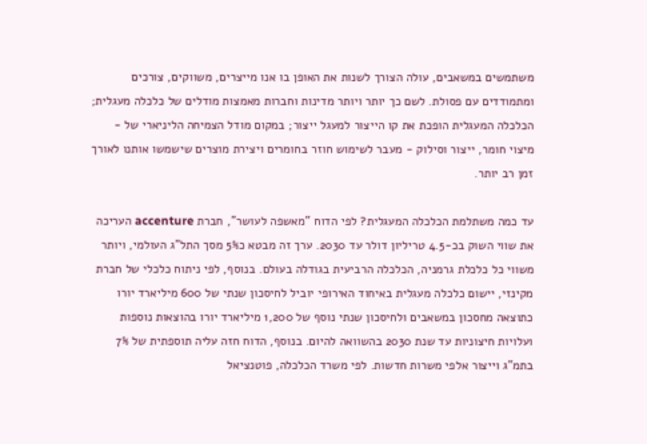משתמשים במשאבים, עולה הצורך לשנות את האופן בו אנו מייצרים, משווקים, צורכים ומתמודדים עם פסולת. לשם כך יותר ויותר מדינות וחברות מאמצות מודלים של כלכלה מעגלית; הכלכלה המעגלית הופכת את קו הייצור למעגל ייצור; במקום מודל הצמיחה הליניארי של - מיצוי חומר, ייצור וסילוק - מעבר לשימוש חוזר בחומרים ויצירת מוצרים שישמשו אותנו לאורך זמן רב יותר.

עד כמה משתלמת הכלכלה המעגלית? לפי הדוח "מאשפה לעושר", חברת accenture העריכה את שווי השוק בכ-4.5 טריליון דולר עד 2030. ערך זה מבטא כ5% מסך התל"ג העולמי, ויותר משווי כל כלכלת גרמניה, הכלכלה הרביעית בגודלה בעולם. בנוסף, לפי ניתוח כלכלי של חברת מקינזי, יישום כלכלה מעגלית באיחוד האירופי יוביל לחיסכון שנתי של 600 מיליארד יורו כתוצאה מחסכון במשאבים ולחיסכון שנתי נוסף של 1,200 מיליארד יורו בהוצאות נוספות ועלויות חיצוניות עד שנת 2030 בהשוואה להיום. בנוסף, הדוח חזה עליה תוספתית של 7% בתמ"ג וייצור אלפי משרות חדשות. לפי משרד הכלכלה, פוטנציאל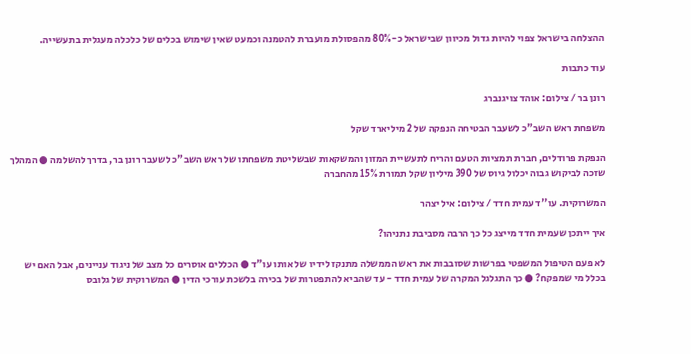ההצלחה בישראל צפוי להיות גדול מכיוון שבישראל כ-80% מהפסולת מועברת להטמנה וכמעט שאין שימוש בכלים של כלכלה מעגלית בתעשייה.

עוד כתבות

רונן בר / צילום: אוהד צויגנברג

משפחת ראש השב"כ לשעבר הבטיחה הנפקה של 2 מיליארד שקל

הנפקת פרודלים, חברת תמציות הטעם והריח לתעשיית המזון והמשקאות שבשליטת משפחתו של ראש השב"כ לשעבר רונן בר, בדרך להשלמה ● המהלך שזכה לביקוש גבוה יכלול גיוס של 390 מיליון שקל תמורת 15% מהחברה

המשרוקית. עו''ד עמית חדד / צילום: איל יצהר

איך ייתכן שעמית חדד מייצג כל כך הרבה מסביבת נתניהו?

לא פעם הטיפול המשפטי בפרשות שסובבות את ראש הממשלה מתנקז לידיו של אותו עו"ד ● הכללים אוסרים כל מצב של ניגוד עניינים, אבל האם יש בכלל מי שמפקח? ● כך התגלגל המקרה של עמית חדד - עד שהביא להתפטרות של בכירה בלשכת עורכי הדין ● המשרוקית של גלובס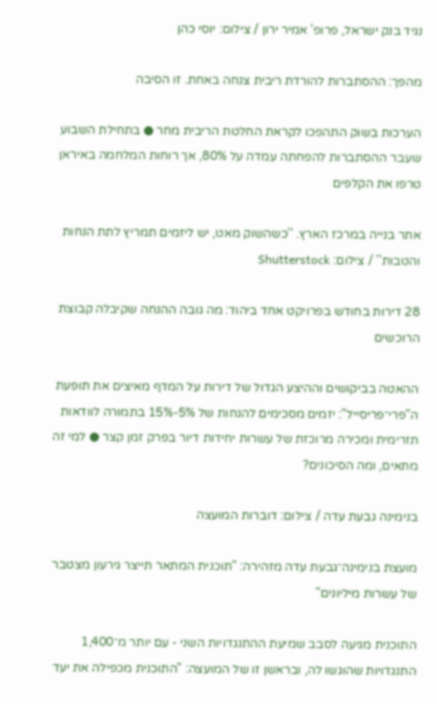נגיד בנק ישראל, פרופ' אמיר ירון / צילום: יוסי כהן

מהפך: ההסתברות להורדת ריבית צנחה באחת. זו הסיבה

הערכות בשוק התהפכו לקראת החלטת הריבית מחר ● בתחילת השבוע שעבר ההסתברות להפחתה עמדה על 80%, אך רוחות המלחמה באיראן טרפו את הקלפים

אתר בנייה במרכז הארץ. ''כשהשוק מאט, יש ליזמים תמריץ לתת הנחות והטבות'' / צילום: Shutterstock

28 דירות בחודש בפרויקט אחד ביהוד: מה גובה ההנחה שקיבלה קבוצת הרוכשים

ההאטה בביקושים וההיצע הגדול של דירות על המדף מאיצים את תופעת ה"פרי־פריסייל": יזמים מסכימים להנחות של 5%-15% בתמורה לוודאות תזרימית ומכירה מרוכזת של עשרות יחידות דיור בפרק זמן קצר ● למי זה מתאים, ומה הסיכונים?

בנימינה גבעת עדה / צילום: דוברות המועצה

מועצת בנימינה־גבעת עדה מזהירה: "תוכנית המתאר תייצר גירעון מצטבר של עשרות מיליונים"

התוכנית מגיעה לסבב שמיעת ההתנגדויות השני - עם יותר מ־1,400 התנגדויות שהוגשו לה, ובראשן זו של המועצה: "התוכנית מכפילה את יעד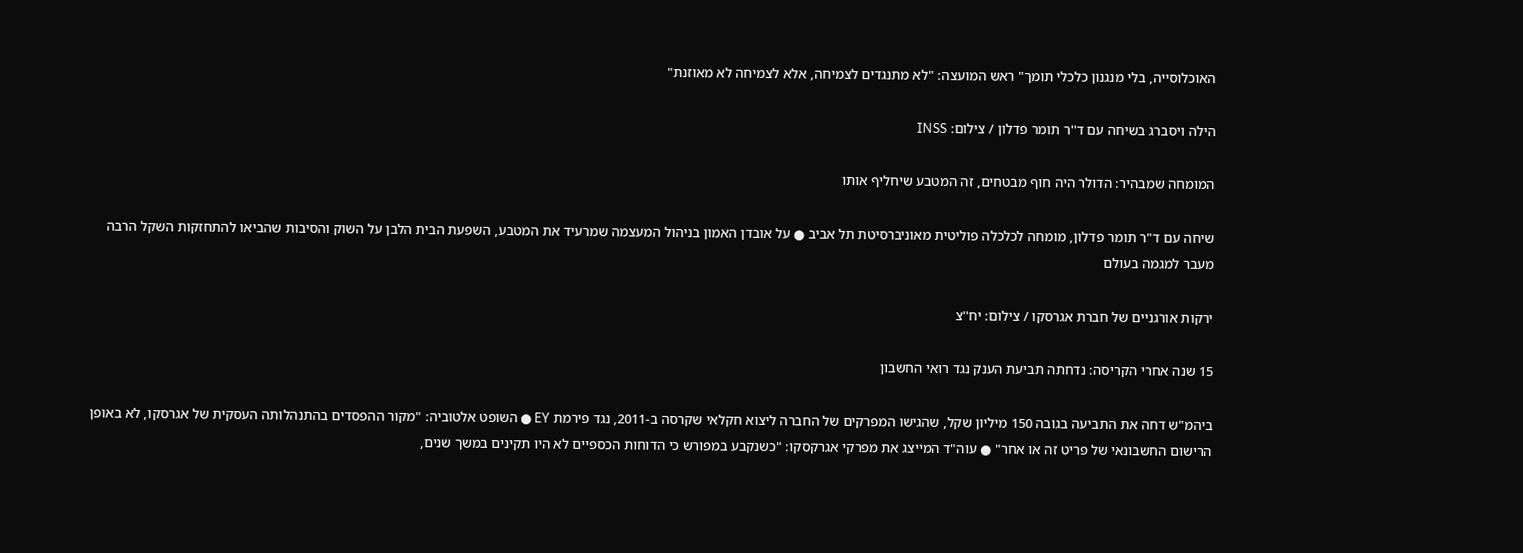האוכלוסייה, בלי מנגנון כלכלי תומך" ראש המועצה: "לא מתנגדים לצמיחה, אלא לצמיחה לא מאוזנת"

הילה ויסברג בשיחה עם ד''ר תומר פדלון / צילום: INSS

המומחה שמבהיר: הדולר היה חוף מבטחים, זה המטבע שיחליף אותו

שיחה עם ד"ר תומר פדלון, מומחה לכלכלה פוליטית מאוניברסיטת תל אביב ● על אובדן האמון בניהול המעצמה שמרעיד את המטבע, השפעת הבית הלבן על השוק והסיבות שהביאו להתחזקות השקל הרבה מעבר למגמה בעולם

ירקות אורגניים של חברת אגרסקו / צילום: יח''צ

15 שנה אחרי הקריסה: נדחתה תביעת הענק נגד רואי החשבון

ביהמ"ש דחה את התביעה בגובה 150 מיליון שקל, שהגישו המפרקים של החברה ליצוא חקלאי שקרסה ב-2011, נגד פירמת EY ● השופט אלטוביה: "מקור ההפסדים בהתנהלותה העסקית של אגרסקו, לא באופן הרישום החשבונאי של פריט זה או אחר" ● עוה"ד המייצג את מפרקי אגרקסקו: "כשנקבע במפורש כי הדוחות הכספיים לא היו תקינים במשך שנים,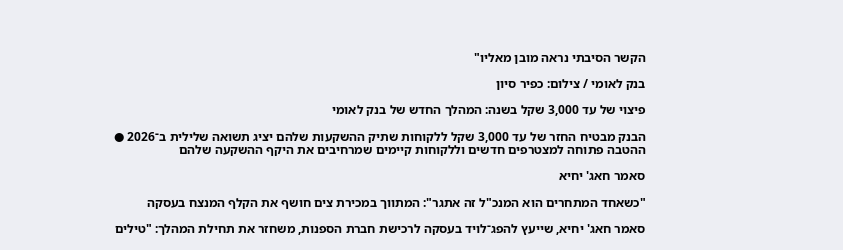הקשר הסיבתי נראה מובן מאליו"

בנק לאומי / צילום: כפיר סיון

פיצוי של עד 3,000 שקל בשנה: המהלך החדש של בנק לאומי

הבנק מבטיח החזר של עד 3,000 שקל ללקוחות שתיק ההשקעות שלהם יציג תשואה שלילית ב־2026 ● ההטבה פתוחה למצטרפים חדשים וללקוחות קיימים שמרחיבים את היקף ההשקעה שלהם

סאמר חאג' יחיא

"כשאחד המתחרים הוא המנכ"ל זה אתגר": המתווך במכירת צים חושף את הקלף המנצח בעסקה

סאמר חאג' יחיא, שייעץ להפג־לויד בעסקה לרכישת חברת הספנות, משחזר את תחילת המהלך: "טילים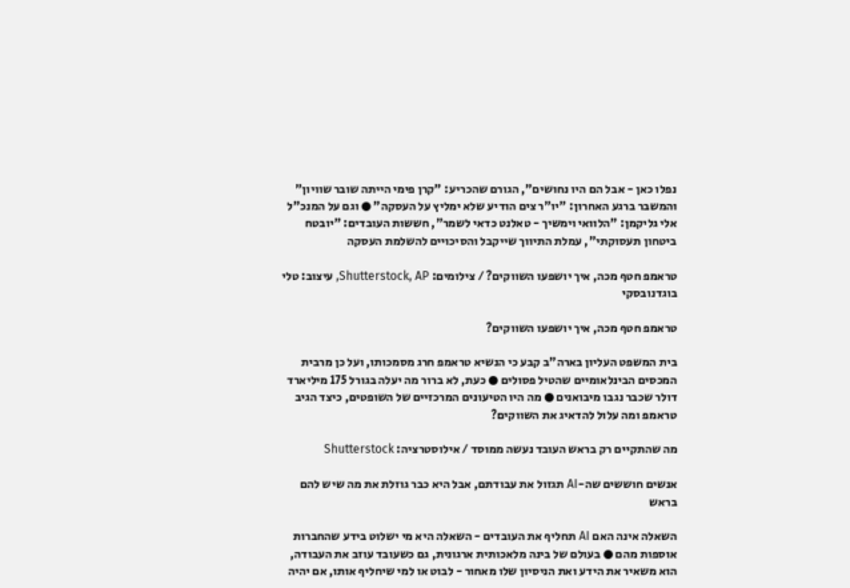נפלו כאן - אבל הם היו נחושים", הגורם שהכריע: "קרן פימי הייתה שובר שוויון" והמשבר ברגע האחרון: "יו"ר צים הודיע שלא ימליץ על העסקה" ● וגם על המנכ"ל אלי גליקמן: "הלוואי וימשיך - טאלנט כדאי לשמר", חששות העובדים: "יובטח ביטחון תעסוקתי", עמלת התיווך שייקבל והסיכויים להשלמת העסקה

טראמפ חטף מכה, איך יושפעו השווקים? / צילומים: Shutterstock, AP, עיצוב: טלי בוגדנובסקי

טראמפ חטף מכה, איך יושפעו השווקים?

בית המשפט העליון בארה"ב קבע כי הנשיא טראמפ חרג מסמכותו, ועל כן מרבית המכסים הבינלאומיים שהטיל פסולים ● כעת, לא ברור מה יעלה בגורל 175 מיליארד דולר שכבר נגבו מיבואנים ● מה היו הטיעונים המרכזיים של השופטים, כיצד הגיב טראמפ ומה עלול להדאיג את השווקים?

מה שהתקיים רק בראש העובד נעשה ממוסד / אילוסטרציה: Shutterstock

אנשים חוששים שה-AI תגזול את עבודתם, אבל היא כבר גוזלת את מה שיש להם בראש

השאלה אינה האם AI תחליף את העובדים - השאלה היא מי ישלוט בידע שהחברות אוספות מהם ● בעולם של בינה מלאכותית ארגונית, גם כשעובד עוזב את העבודה, הוא משאיר את הידע ואת הניסיון שלו מאחור - לבוט או למי שיחליף אותו, אם יהיה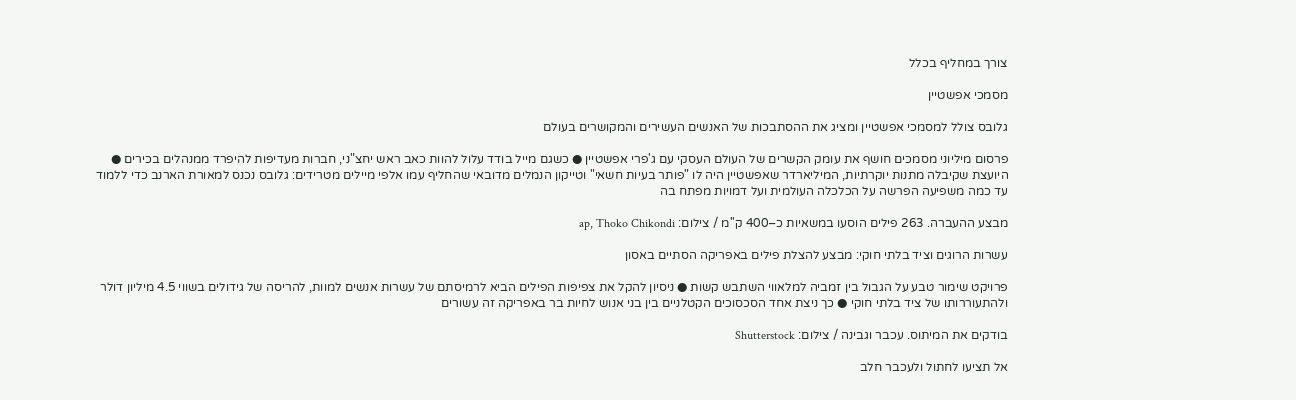צורך במחליף בכלל

מסמכי אפשטיין

גלובס צולל למסמכי אפשטיין ומציג את ההסתבכות של האנשים העשירים והמקושרים בעולם

פרסום מיליוני מסמכים חושף את עומק הקשרים של העולם העסקי עם ג'פרי אפשטיין ● כשגם מייל בודד עלול להוות כאב ראש יחצ"ני, חברות מעדיפות להיפרד ממנהלים בכירים ● היועצת שקיבלה מתנות יוקרתיות, המיליארדר שאפשטיין היה לו "פותר בעיות חשאי" וטייקון הנמלים מדובאי שהחליף עמו אלפי מיילים מטרידים: גלובס נכנס למאורת הארנב כדי ללמוד עד כמה משפיעה הפרשה על הכלכלה העולמית ועל דמויות מפתח בה

מבצע ההעברה. 263 פילים הוסעו במשאיות כ–400 ק''מ / צילום: ap, Thoko Chikondi

עשרות הרוגים וציד בלתי חוקי: מבצע להצלת פילים באפריקה הסתיים באסון

פרויקט שימור טבע על הגבול בין זמביה למלאווי השתבש קשות ● ניסיון להקל את צפיפות הפילים הביא לרמיסתם של עשרות אנשים למוות, להריסה של גידולים בשווי 4.5 מיליון דולר ולהתעוררותו של ציד בלתי חוקי ● כך ניצת אחד הסכסוכים הקטלניים בין בני אנוש לחיות בר באפריקה זה עשורים

בודקים את המיתוס. עכבר וגבינה / צילום: Shutterstock

אל תציעו לחתול ולעכבר חלב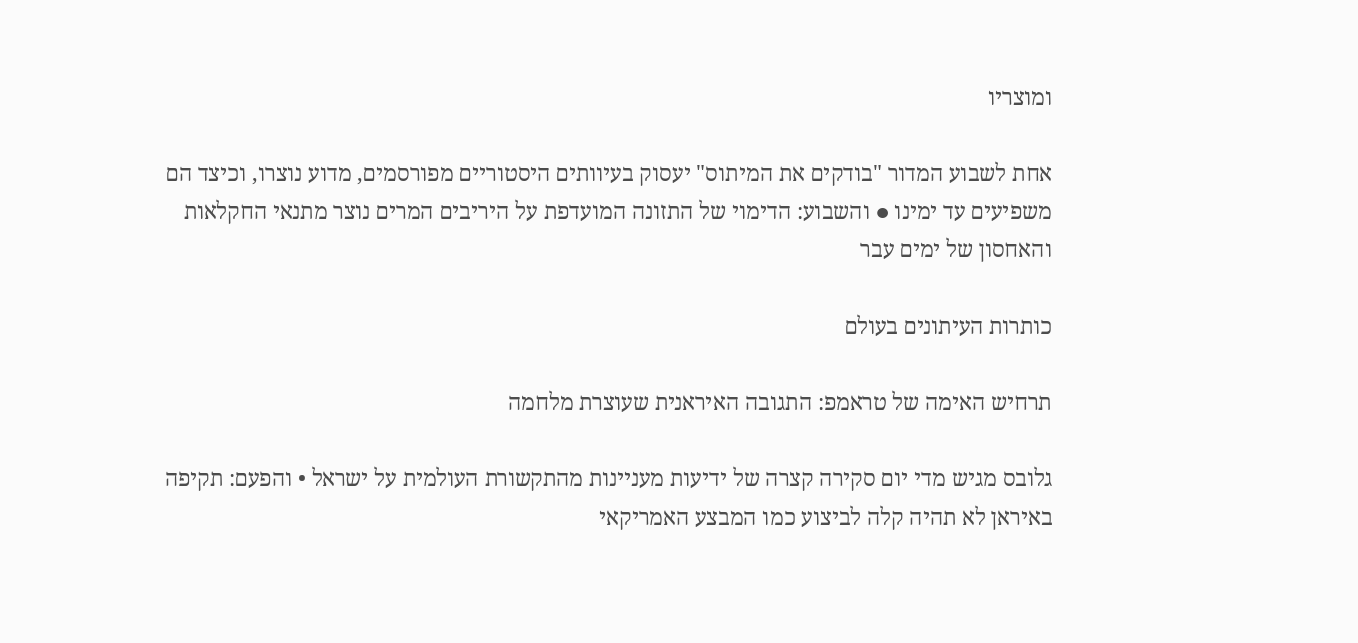ומוצריו

אחת לשבוע המדור "בודקים את המיתוס" יעסוק בעיוותים היסטוריים מפורסמים, מדוע נוצרו, וכיצד הם משפיעים עד ימינו ● והשבוע: הדימוי של התזונה המועדפת על היריבים המרים נוצר מתנאי החקלאות והאחסון של ימים עבר

כותרות העיתונים בעולם

תרחיש האימה של טראמפ: התגובה האיראנית שעוצרת מלחמה

גלובס מגיש מדי יום סקירה קצרה של ידיעות מעניינות מהתקשורת העולמית על ישראל • והפעם: תקיפה באיראן לא תהיה קלה לביצוע כמו המבצע האמריקאי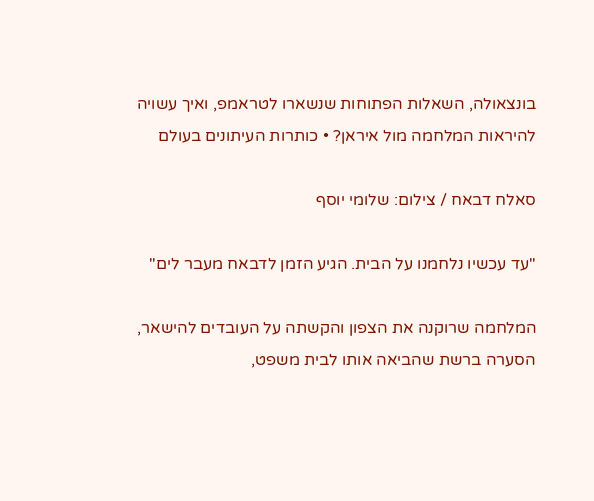בונצאולה, השאלות הפתוחות שנשארו לטראמפ, ואיך עשויה להיראות המלחמה מול איראן? • כותרות העיתונים בעולם

סאלח דבאח / צילום: שלומי יוסף

"עד עכשיו נלחמנו על הבית. הגיע הזמן לדבאח מעבר לים"

המלחמה שרוקנה את הצפון והקשתה על העובדים להישאר, הסערה ברשת שהביאה אותו לבית משפט,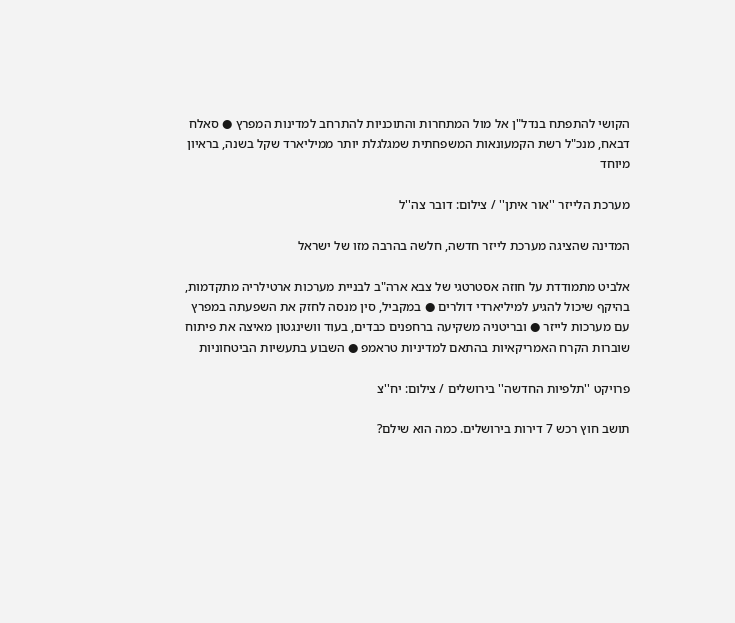הקושי להתפתח בנדל"ן אל מול המתחרות והתוכניות להתרחב למדינות המפרץ ● סאלח דבאח, מנכ"ל רשת הקמעונאות המשפחתית שמגלגלת יותר ממיליארד שקל בשנה, בראיון מיוחד

מערכת הלייזר ''אור איתן'' / צילום: דובר צה''ל

המדינה שהציגה מערכת לייזר חדשה, חלשה בהרבה מזו של ישראל

אלביט מתמודדת על חוזה אסטרטגי של צבא ארה"ב לבניית מערכות ארטילריה מתקדמות, בהיקף שיכול להגיע למיליארדי דולרים ● במקביל, סין מנסה לחזק את השפעתה במפרץ עם מערכות לייזר ● ובריטניה משקיעה ברחפנים כבדים, בעוד וושינגטון מאיצה את פיתוח שוברות הקרח האמריקאיות בהתאם למדיניות טראמפ ● השבוע בתעשיות הביטחוניות

פרויקט ''תלפיות החדשה'' בירושלים / צילום: יח''צ

תושב חוץ רכש 7 דירות בירושלים. כמה הוא שילם?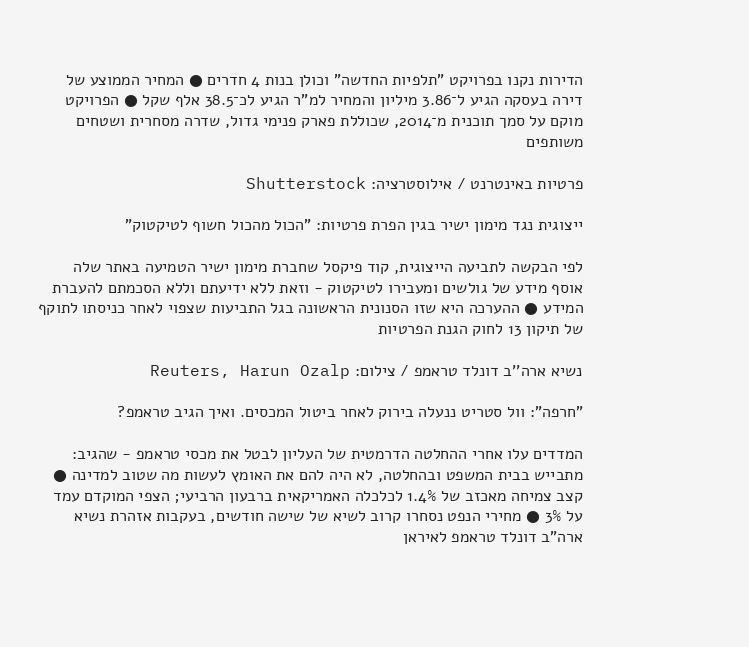הדירות נקנו בפרויקט "תלפיות החדשה" וכולן בנות 4 חדרים ● המחיר הממוצע של דירה בעסקה הגיע ל־3.86 מיליון והמחיר למ"ר הגיע לכ־38.5 אלף שקל ● הפרויקט מוקם על סמך תוכנית מ־2014, שכוללת פארק פנימי גדול, שדרה מסחרית ושטחים משותפים

פרטיות באינטרנט / אילוסטרציה: Shutterstock

ייצוגית נגד מימון ישיר בגין הפרת פרטיות: "הכול מהכול חשוף לטיקטוק"

לפי הבקשה לתביעה הייצוגית, קוד פיקסל שחברת מימון ישיר הטמיעה באתר שלה אוסף מידע של גולשים ומעבירו לטיקטוק - וזאת ללא ידיעתם וללא הסכמתם להעברת המידע ● ההערכה היא שזו הסנונית הראשונה בגל התביעות שצפוי לאחר כניסתו לתוקף של תיקון 13 לחוק הגנת הפרטיות

נשיא ארה''ב דונלד טראמפ / צילום: Reuters, Harun Ozalp

"חרפה": וול סטריט ננעלה בירוק לאחר ביטול המכסים. ואיך הגיב טראמפ?

המדדים עלו אחרי ההחלטה הדרמטית של העליון לבטל את מכסי טראמפ - שהגיב: מתבייש בבית המשפט ובהחלטה, לא היה להם את האומץ לעשות מה שטוב למדינה ● קצב צמיחה מאכזב של 1.4% לכלכלה האמריקאית ברבעון הרביעי; הצפי המוקדם עמד על 3% ● מחירי הנפט נסחרו קרוב לשיא של שישה חודשים, בעקבות אזהרת נשיא ארה"ב דונלד טראמפ לאיראן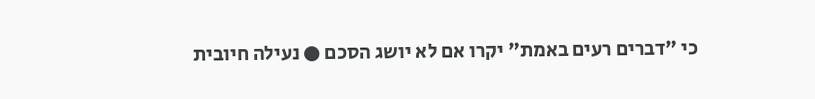כי "דברים רעים באמת" יקרו אם לא יושג הסכם ● נעילה חיובית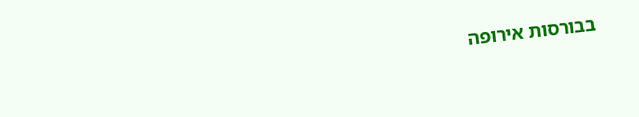בבורסות אירופה